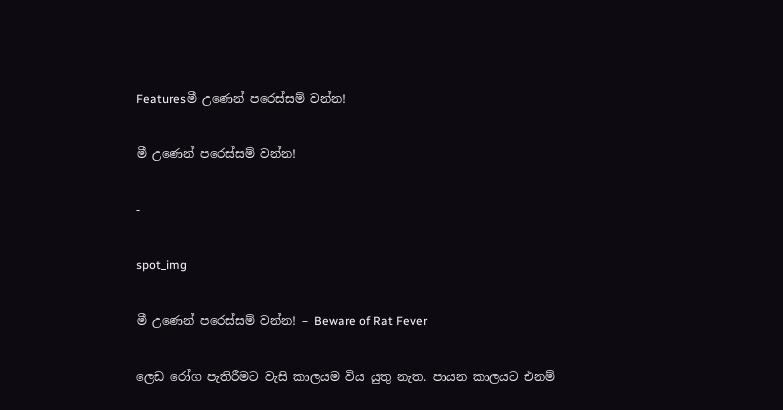Featuresමී උණෙන් පරෙස්සම් වන්න!

මී උණෙන් පරෙස්සම් වන්න!

-

spot_img

මී උණෙන් පරෙස්සම් වන්න! – Beware of Rat Fever

ලෙඩ රෝග පැතිරීමට වැසි කාලයම විය යුතු නැත. පායන කාලයට එනම්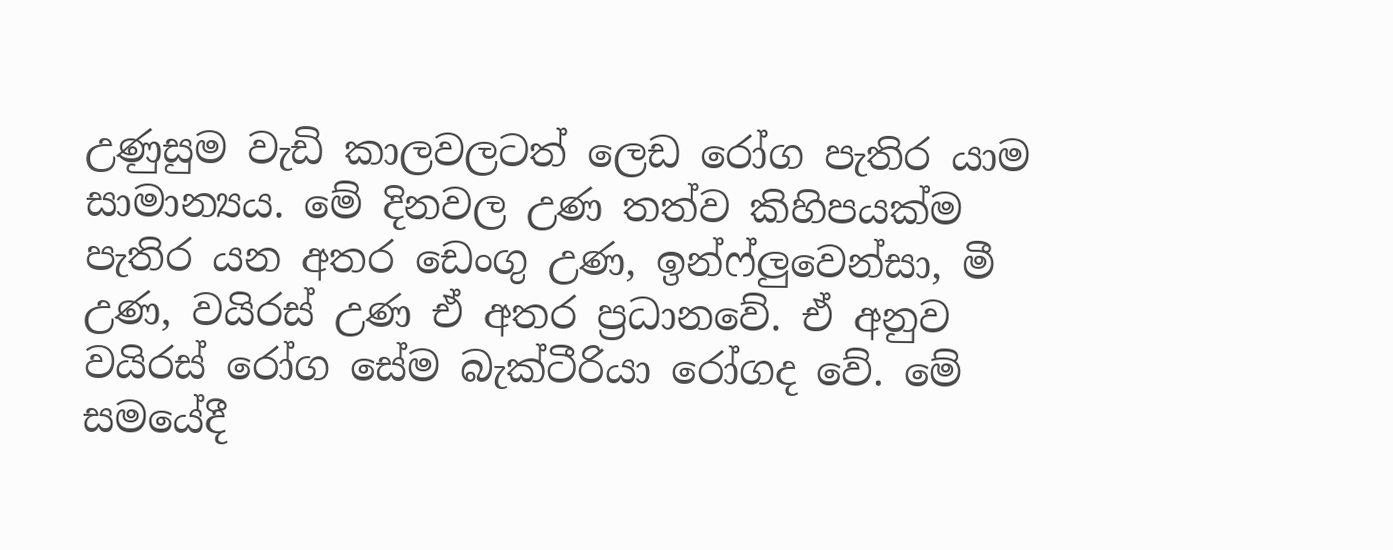උණුසුම වැඩි කාලවලටත් ලෙඩ රෝග පැතිර යාම සාමාන්‍යය. මේ දිනවල උණ තත්ව කිහිපයක්ම පැතිර යන අතර ඩෙංගු උණ, ඉන්ෆ්ලුවෙන්සා, මී උණ, වයිරස් උණ ඒ අතර ප්‍රධානවේ. ඒ අනුව වයිරස් රෝග සේම බැක්ටීරියා රෝගද වේ. මේ සමයේදී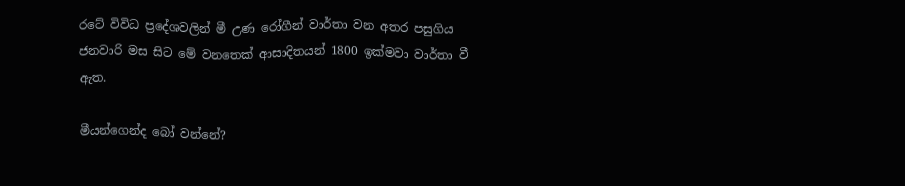රටේ විවිධ ප්‍රදේශවලින් මී උණ රෝගීන් වාර්තා වන අතර පසුගිය ජනවාරි මස සිට මේ වනතෙක් ආසාදිතයන් 1800 ඉක්මවා වාර්තා වී ඇත.

මීයන්ගෙන්ද බෝ වන්නේ?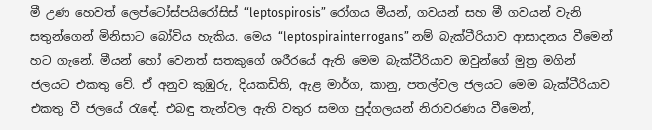මී උණ හෙවත් ලෙප්ටෝස්පයිරෝසිස් “leptospirosis” රෝගය මීයන්, ගවයන් සහ මී ගවයන් වැනි සතුන්ගෙන් මිනිසාට බෝවිය හැකිය. මෙය “leptospirainterrogans” නම් බැක්ටීරියාව ආසාදනය වීමෙන් හට ගැනේ. මීයන් හෝ වෙනත් සතකුගේ ශරීරයේ ඇති මෙම බැක්ටීරියාව ඔවුන්ගේ මුත්‍ර මගින් ජලයට එකතු වේ. ඒ අනුව කුඹුරු, දියකඩිති, ඇළ මාර්ග, කානු, පතල්වල ජලයට මෙම බැක්ටීරියාව එකතු වී ජලයේ රැඳේ. එබඳු තැන්වල ඇති වතුර සමග පුද්ගලයන් නිරාවරණය වීමෙන්,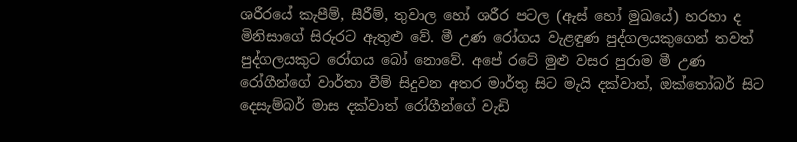ශරීරයේ කැපීම්, සීරීම්, තුවාල හෝ ශරීර පටල (ඇස් හෝ මුඛයේ) හරහා ද මිනිසාගේ සිරුරට ඇතුළු වේ. මී උණ රෝගය වැළඳුණ පුද්ගලයකුගෙන් තවත් පුද්ගලයකුට රෝගය බෝ නොවේ. අපේ රටේ මුළු වසර පුරාම මී උණ රෝගීන්ගේ වාර්තා වීම් සිදුවන අතර මාර්තු සිට මැයි දක්වාත්, ඔක්තෝබර් සිට දෙසැම්බර් මාස දක්වාත් රෝගීන්ගේ වැඩි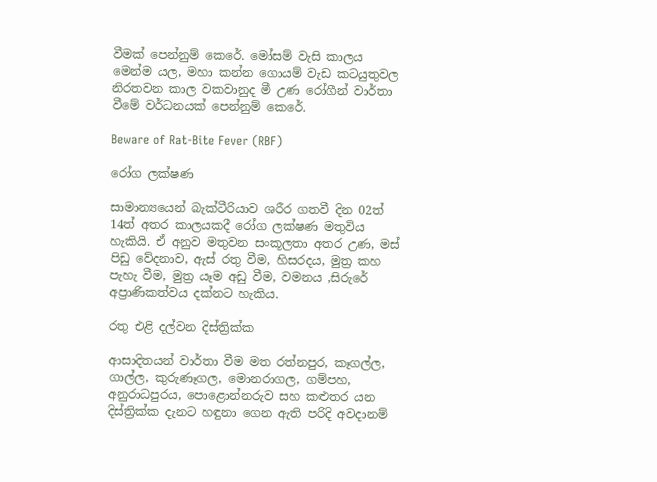වීමක් පෙන්නුම් කෙරේ. මෝසම් වැසි කාලය මෙන්ම යල, මහා කන්න ගොයම් වැඩ කටයුතුවල නිරතවන කාල වකවානුද මී උණ රෝගීන් වාර්තා වීමේ වර්ධනයක් පෙන්නුම් කෙරේ.

Beware of Rat-Bite Fever (RBF)

රෝග ලක්ෂණ

සාමාන්‍යයෙන් බැක්ටීරියාව ශරීර ගතවී දින 02ත් 14ත් අතර කාලයකදී රෝග ලක්ෂණ මතුවිය හැකියි. ඒ අනුව මතුවන සංකූලතා අතර උණ, මස් පිඩු වේදනාව, ඇස් රතු වීම, හිසරදය, මුත්‍ර කහ පැහැ වීම, මුත්‍ර යෑම අඩු වීම, වමනය ,සිරුරේ අප්‍රාණිකත්වය දක්නට හැකිය.

රතු එළි දල්වන දිස්ත්‍රික්ක

ආසාදිතයන් වාර්තා වීම මත රත්නපුර, කෑගල්ල, ගාල්ල, කුරුණෑගල, මොනරාගල, ගම්පහ, අනුරාධපුරය, පොළොන්නරුව සහ කළුතර යන දිස්ත්‍රික්ක දැනට හඳුනා ගෙන ඇති පරිදි අවදානම්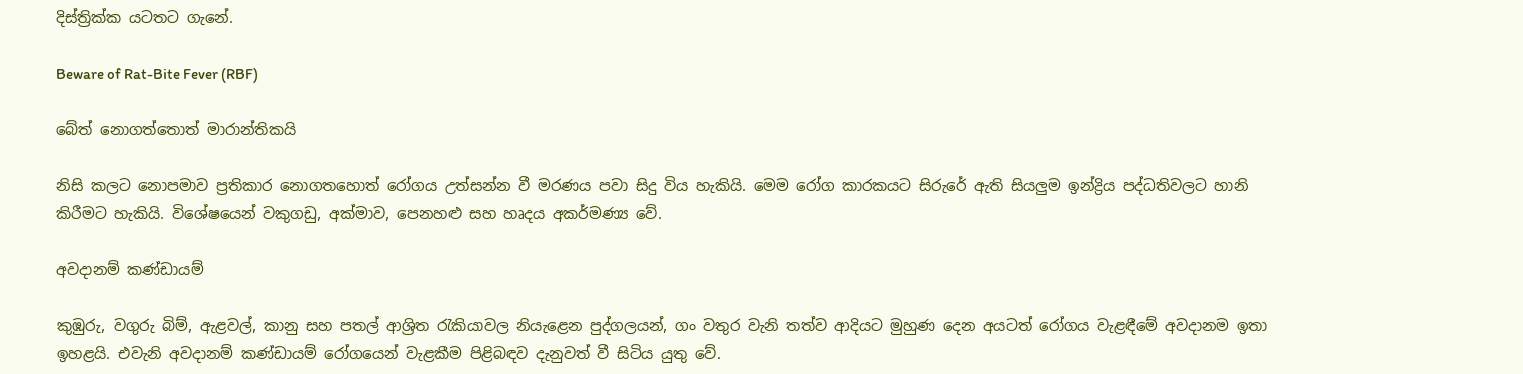දිස්ත්‍රික්ක යටතට ගැනේ.

Beware of Rat-Bite Fever (RBF)

බේත් නොගත්තොත් මාරාන්තිකයි

නිසි කලට නොපමාව ප්‍රතිකාර නොගතහොත් රෝගය උත්සන්න වී මරණය පවා සිදු විය හැකියි. මෙම රෝග කාරකයට සිරුරේ ඇති සියලුම ඉන්ද්‍රිය පද්ධතිවලට හානි කිරීමට හැකියි. විශේෂයෙන් වකුගඩු, අක්මාව, පෙනහළු සහ හෘදය අකර්මණ්‍ය වේ.

අවදානම් කණ්ඩායම්

කුඹුරු, වගුරු බිම්, ඇළවල්, කානු සහ පතල් ආශ්‍රිත රැකියාවල නියැළෙන පුද්ගලයන්, ගං වතුර වැනි තත්ව ආදියට මුහුණ දෙන අයටත් රෝගය වැළඳීමේ අවදානම ඉතා ඉහළයි. එවැනි අවදානම් කණ්ඩායම් රෝගයෙන් වැළකීම පිළිබඳව දැනුවත් වී සිටිය යුතු වේ.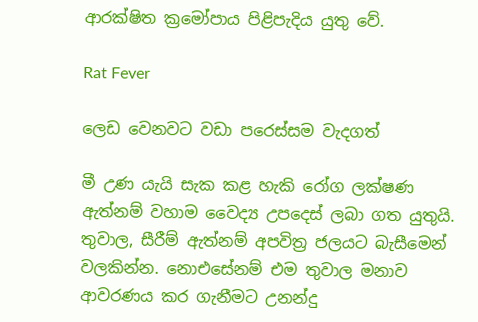ආරක්ෂිත ක්‍රමෝපාය පිළිපැදිය යුතු වේ.

Rat Fever

ලෙඩ වෙනවට වඩා පරෙස්සම වැදගත්

මී උණ යැයි සැක කළ හැකි රෝග ලක්ෂණ ඇත්නම් වහාම වෛද්‍ය උපදෙස් ලබා ගත යුතුයි. තුවාල, සීරීම් ඇත්නම් අපවිත්‍ර ජලයට බැසීමෙන් වලකින්න. නොඑසේනම් එම තුවාල මනාව ආවරණය කර ගැනීමට උනන්දු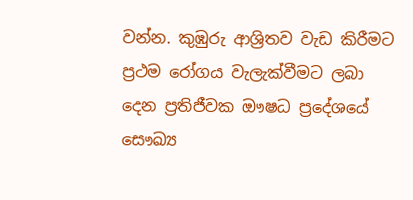වන්න. කුඹුරු ආශ්‍රිතව වැඩ කිරීමට ප්‍රථම රෝගය වැලැක්වීමට ලබා දෙන ප්‍රතිජීවක ඖෂධ ප්‍රදේශයේ සෞඛ්‍ය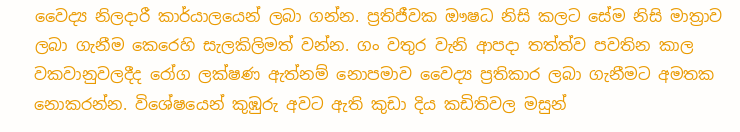වෛද්‍ය නිලදාරී කාර්යාලයෙන් ලබා ගන්න. ප්‍රතිජීවක ඖෂධ නිසි කලට සේම නිසි මාත්‍රාව ලබා ගැනීම කෙරෙහි සැලකිලිමත් වන්න. ගං වතුර වැනි ආපදා තත්ත්ව පවතින කාල වකවානුවලදීද රෝග ලක්ෂණ ඇත්නම් නොපමාව වෛද්‍ය ප්‍රතිකාර ලබා ගැනීමට අමතක නොකරන්න. විශේෂයෙන් කුඹුරු අවට ඇති කුඩා දිය කඩිතිවල මසුන්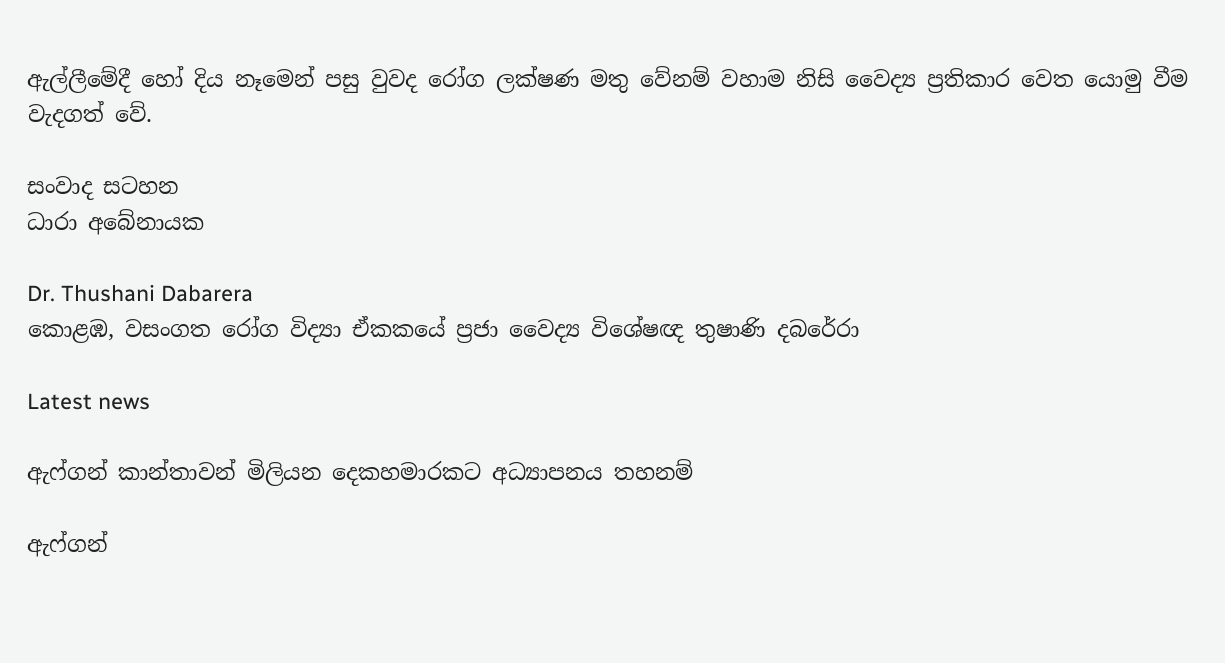ඇල්ලීමේදී හෝ දිය නෑමෙන් පසු වුවද රෝග ලක්ෂණ මතු වේනම් වහාම නිසි වෛද්‍ය ප්‍රතිකාර වෙත යොමු වීම වැදගත් වේ.

සංවාද සටහන
ධාරා අබේනායක

Dr. Thushani Dabarera
කොළඹ, වසංගත රෝග විද්‍යා ඒකකයේ ප්‍රජා වෛද්‍ය විශේෂඥ තුෂාණි දබරේරා

Latest news

ඇෆ්ගන් කාන්තාවන් මිලියන දෙකහමාරකට අධ්‍යාපනය තහනම්

ඇෆ්ගන්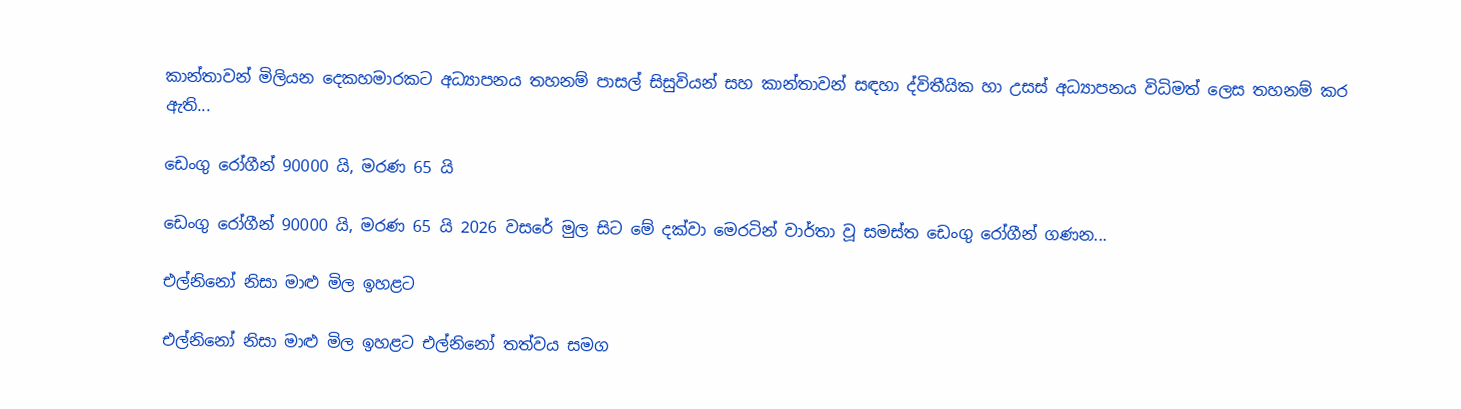කාන්තාවන් මිලියන දෙකහමාරකට අධ්‍යාපනය තහනම් පාසල් සිසුවියන් සහ කාන්තාවන් සඳහා ද්විතීයික හා උසස් අධ්‍යාපනය විධිමත් ලෙස තහනම් කර ඇති...

ඩෙංගු රෝගීන් 90000 යි, මරණ 65 යි

ඩෙංගු රෝගීන් 90000 යි, මරණ 65 යි 2026 වසරේ මුල සිට මේ දක්වා මෙරටින් වාර්තා වූ සමස්ත ඩෙංගු රෝගීන් ගණන...

එල්නිනෝ නිසා මාළු මිල ඉහළට

එල්නිනෝ නිසා මාළු මිල ඉහළට එල්නිනෝ තත්වය සමග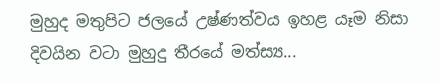මුහුද මතුපිට ජලයේ උෂ්ණත්වය ඉහළ යෑම නිසා දිවයින වටා මුහුදු තීරයේ මත්ස්‍ය...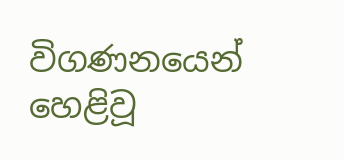විගණනයෙන් හෙළිවූ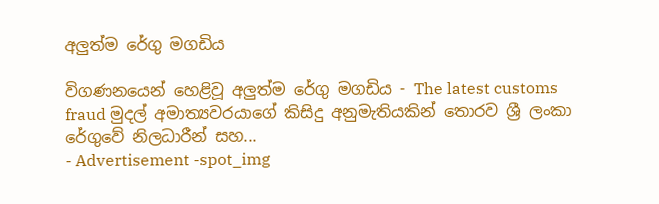අලුත්ම රේගු මගඩිය

විගණනයෙන් හෙළිවූ අලුත්ම රේගු මගඩිය - The latest customs fraud මුදල් අමාත්‍යවරයාගේ කිසිදු අනුමැතියකින් තොරව ශ්‍රී ලංකා රේගුවේ නිලධාරීන් සහ...
- Advertisement -spot_img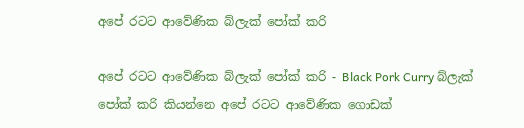අපේ රටට ආවේණික බ්ලැක් පෝක් කරි

අපේ රටට ආවේණික බ්ලැක් පෝක් කරි - Black Pork Curry බ්ලැක් පෝක් කරි කියන්නෙ අපේ රටට ආවේණික ගොඩක්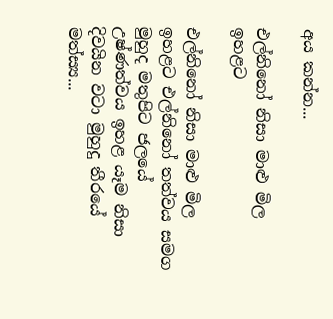අය කන්න...

එල්නිනෝ නිසා මාළු මිල ඉහළට

එල්නිනෝ නිසා මාළු මිල ඉහළට එල්නිනෝ තත්වය සමග මුහුද මතුපිට ජලයේ උෂ්ණත්වය ඉහළ යෑම නිසා දිවයින වටා මුහුදු තීරයේ මත්ස්‍ය...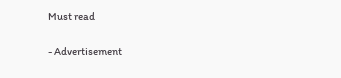Must read

- Advertisement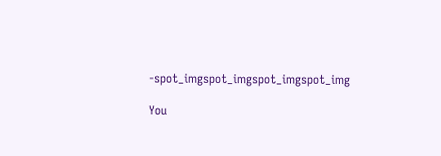-spot_imgspot_imgspot_imgspot_img

You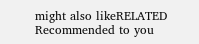might also likeRELATED
Recommended to you